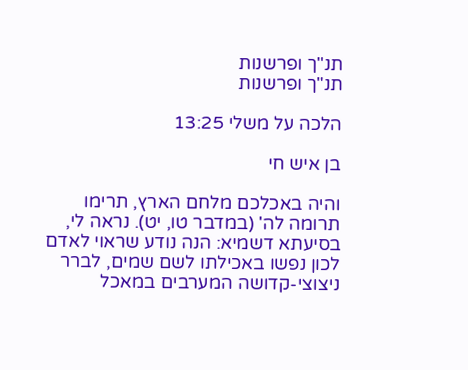תנ"ך ופרשנות
תנ"ך ופרשנות

הלכה על משלי 13:25

בן איש חי

והיה באכלכם מלחם הארץ, תרימו תרומה לה' (במדבר טו, יט). נראה לי, בסיעתא דשמיא: הנה נודע שראוי לאדם לכון נפשו באכילתו לשם שמים, לברר ניצוצי-קדושה המערבים במאכל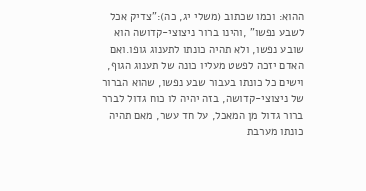ההוא: וכמו שכתוב (משלי יג, כה):"צדיק אכל לשבע נפשו" ,והינו ברור ניצוצי-קדושה הוא שובע נפשו, ולא תהיה כונתו לתענוג גופו.ואם האדם יזכה לפשט מעליו כונה של תענוג הגוף, וישים כל כונתו בעבור שבע נפשו, שהוא הברור של ניצוצי-קדושה, בזה יהיה לו כוח גדול לברר ברור גדול מן המאכל, על חד עשר, מאם תהיה כונתו מערבת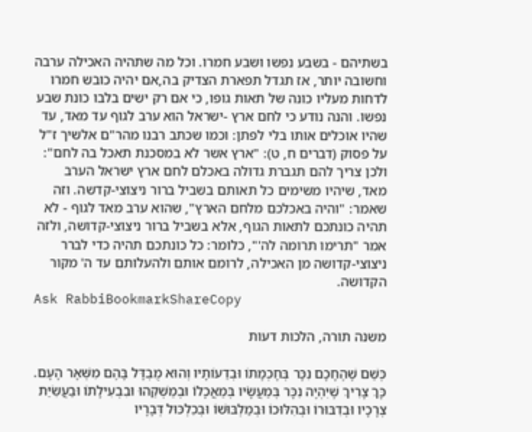בשתיהם - בשבע נפשו ושבע חמרו. וכל מה שתהיה האכילה ערבה וחשובה יותר, אז תגדל תפארת הצדיק בה,אם יהיה כובש חמרו לדחות מעליו כונה של תאות גופו, כי אם רק ישים בלבו כונת שבע נפשו. והנה נודע כי לחם ארץ -ישראל הוא ערב לגוף עד מאד, עד שהיו אוכלים אותו בלי לפתן: וכמו שכתב רבנו מהר"ם אלשיך ז"ל על פסוק (דברים ח, ט): "ארץ אשר לא במסכנת תאכל בה לחם": ולכן צריך להם תגברת גדולה באכלם לחם ארץ ישראל הערב מאד, שיהיו משימים כל תאותם בשביל ברור ניצוצי-קדשה. וזה שאמר: "והיה באכלכם מלחם הארץ", שהוא ערב מאד לגוף - לא תהיה כונתכם לתאות הגוף, אלא בשביל ברור ניצוצי-קדושה, ולזה אמר "תרימו תרומה לה'", כלומר: כל כונתכם תהיה כדי לברר ניצוצי-קדושה מן האכילה, לרומם אותם ולהעלותם עד ה' מקור הקדושה.
Ask RabbiBookmarkShareCopy

משנה תורה, הלכות דעות

כְּשֵׁם שֶׁהֶחָכָם נִכָּר בְּחָכְמָתוֹ וּבְדֵעוֹתָיו וְהוּא מֻבְדָּל בָּהֶם מִשְּׁאָר הָעָם. כָּךְ צָרִיךְ שֶׁיִּהְיֶה נִכָּר בְּמַעֲשָׂיו בְּמַאֲכָלוֹ וּבְמַשְׁקֵהוּ וּבִבְעִילָתוֹ וּבַעֲשִׂיַּת צְרָכָיו וּבְדִבּוּרוֹ וּבְהִלּוּכוֹ וּבְמַלְבּוּשׁוֹ וּבְכִלְכּוּל דְּבָרָיו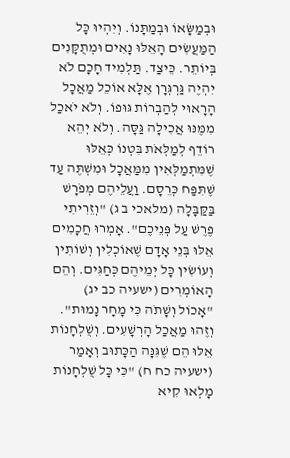וּבְמַשָּׂאוֹ וּבְמַתָּנוֹ. וְיִהְיוּ כָּל הַמַּעֲשִׂים הָאֵלּוּ נָאִים וּמְתֻקָּנִים בְּיוֹתֵר. כֵּיצַד. תַּלְמִיד חָכָם לֹא יִהְיֶה גַּרְגְּרָן אֶלָּא אוֹכֵל מַאֲכָל הָרָאוּי לְהַבְרוֹת גּוּפוֹ. וְלֹא יֹאכַל מִמֶּנּוּ אֲכִילָה גַּסָּה. וְלֹא יְהֵא רוֹדֵף לְמַלְּאֹת בִּטְנוֹ כְּאֵלּוּ שֶׁמִּתְמַלְּאִין מִמַּאֲכָל וּמִשְׁתֶּה עַד שֶׁתִּפַּח כְּרֵסָם. וַעֲלֵיהֶם מְפֹרָשׁ בַּקַּבָּלָה (מלאכי ב ג) "וְזֵרִיתִי פֶרֶשׁ עַל פְּנֵיכֶם". אָמְרוּ חֲכָמִים אֵלּוּ בְּנֵי אָדָם שֶׁאוֹכְלִין וְשׁוֹתִין וְעוֹשִׂין כָּל יְמֵיהֶם כְּחַגִּים. וְהֵם הָאוֹמְרִים (ישעיה כב יג) "אָכוֹל וְשָׁתֹה כִּי מָחָר נָמוּת". וְזֶהוּ מַאֲכַל הָרְשָׁעִים. וְשֻׁלְחָנוֹת אֵלּוּ הֵם שֶׁגִּנָּה הַכָּתוּב וְאָמַר (ישעיה כח ח) "כִּי כָּל שֻׁלְחָנוֹת מָלְאוּ קִיא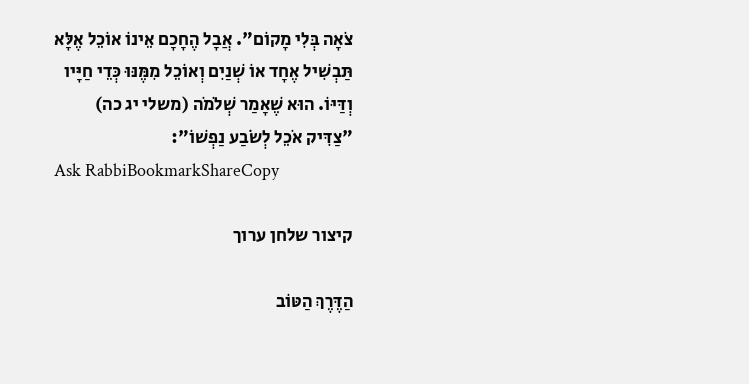צֹאָה בְּלִי מָקוֹם". אֲבָל הֶחָכָם אֵינוֹ אוֹכֵל אֶלָּא תַּבְשִׁיל אֶחָד אוֹ שְׁנַיִם וְאוֹכֵל מִמֶּנּוּ כְּדֵי חַיָּיו וְדַּיּוֹ. הוּא שֶׁאָמַר שְׁלֹמֹה (משלי יג כה) "צַדִּיק אֹכֵל לְשֹׂבַע נַפְשׁוֹ":
Ask RabbiBookmarkShareCopy

קיצור שלחן ערוך

הַדֶּרֶךְ הַטּוֹב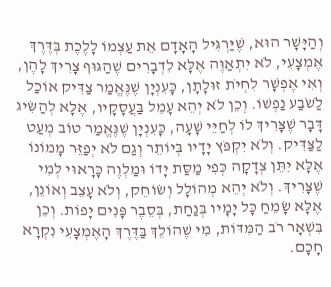וְהַיָּשָׁר הוּא, שֶׁיַּרְגִּיל הָאָדָם אֵת עַצְמוֹ לָלֶכֶת בְּדֶּרֶךְ אֶמְצָעִי, לֹא יִתְאַוֶּה אֶלָּא לִדְבָרִים שֶׁהַגּוּף צָרִיךְ לָהֶן, וְאִי אֶפְשָׁר לִחְיֹת זוּלָתָן, כָּעִנְיָן שֶׁנֶּאֱמַר צַדִּיק אוֹכַל לַֹשֹבַע נַפְשׁוֹ. וְכֵן לֹא יְהֵא עָמֵל בַּעֲסָקָיו, אֶלָּא לְהַשִּׂיג דָּבָר שֶׁצָּרִיךְ לוֹ לְחַיֵּי שָׁעָה, כָּעִנְיָן שֶׁנֶּאֱמַר טוֹב מְעַט לַצַּדִּיק. וְלֹא יִקְפֹּץ יָדָיו בְּיוֹתֵר וְגַם לֹא יְפַזֵּר מָמוֹנוֹ אֶלָּא יִתֵּן צְדָקָה כְּפִי מַסַּת יָדוֹ וּמַלְוֶה כָּרָאוּי לְמִי שֶׁצָּרִיךְ. וְלֹא יְהֵא מְהוֹלָל וְשׂוֹחֵק, וְלֹא עָצֵב וְאוֹנֵן, אֶלָּא שָׂמֵחַ כָּל יָמָיו בְּנַחַת, בְּסֵבֶר פָּנִים יָפוֹת. וְכֵן בִּשְׁאָר רֹב הַמִּדּוֹת, מִי שֶׁהוֹלֵךְ בַּדֶּרֶךְ הָאֶמְצָעִי נִקְרָא חָכָם.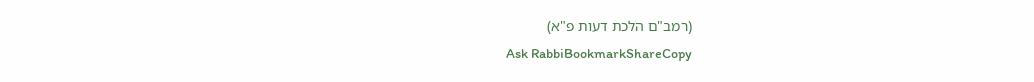(רמב"ם הלכת דעות פ"א)
Ask RabbiBookmarkShareCopy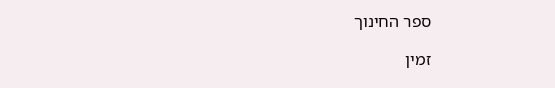ספר החינוך

זמין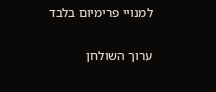למנויי פרימיום בלבד

ערוך השולחן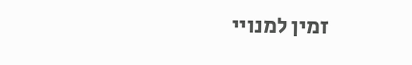זמין למנויי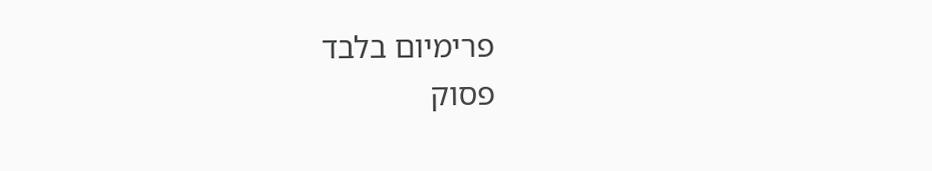פרימיום בלבד
פסוק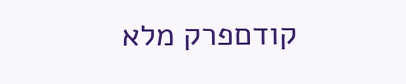קודםפרק מלא